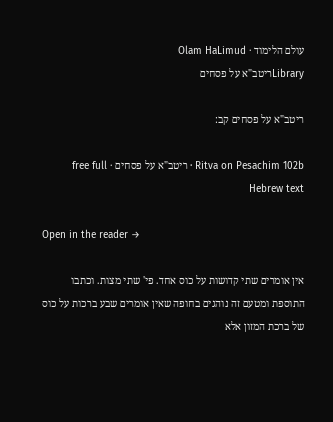עולם הלימוד · Olam HaLimud
Libraryריטב"א על פסחים

ריטב"א על פסחים קב:

Ritva on Pesachim 102b · ריטב"א על פסחים · free full Hebrew text

Open in the reader →

אין אומרים שתי קדושות על כוס אחד. פי' שתי מצות. וכתבו התוספת ומטעם זה נוהגים בחופה שאין אומרים שבע ברכות על כוס של ברכת המזון אלא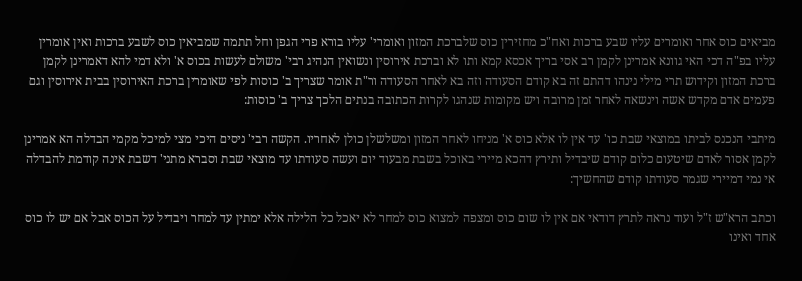מביאים כוס אחר ואומרים עליו שבע ברכות ואח"כ מחזירין כוס שלברכת המזון ואומרי' עליו בורא פרי הגפן וחל תתמה שמביאין כוס לשבע ברכות ואין אומרין עליו בפ"ה דכי האי גוונא אמרינן לקמן רב אסי בריך אכסא קמא ותו לא וברכת אירוסין ונשואין הנהיג רבי' משולם לעשות בכוס א' ולא דמי להא דאמרינן לקמן ברכת המזון וקידוש תרי מילי נינהו דהתם זה בא קודם הסעודה וזה בא לאחר הסעודה ור"ת אומר שצריך ב' כוסות לפי שאומרין ברכת האירוסין בבית אירוסין וגם פעמים אדם מקדש אשה וינשאה לאחר זמן מרובה ויש מקומות שנהגו לקרות הכתובה בנתים הלכך צריך ב' כוסות:

מיתבי הנכנס לביתו במוצאי שבת כו' עד אין לו אלא כוס א' מניחו לאחר המזון ומשלשלן כולן לאחריו. הקשה רבי' ניסים היכי מצי למיכל מקמי הבדלה הא אמרינן לקמן אסור לאדם שיטעום כלום קודם שיבדיל ותירץ דהכא מיירי באוכל בשבת מבעוד יום ועשה סעודתו עד מוצאי שבת וסברא מתני' דשבת אינה קודמת להבדלה אי נמי דמיירי שגמר סעודתו קודם שהחשיך:

וכתב הרא"ש ז"ל ועוד נראה לתרץ דודאי אם אין לו שום כוס ומצפה למצוא כוס למחר לא יאכל כל הלילה אלא ימתין עד למחר ויבדיל על הכוס אבל אם יש לו כוס אחד ואינו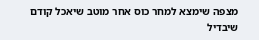מצפה שימצא למחר כוס אחר מוטב שיאכל קודם שיבדיל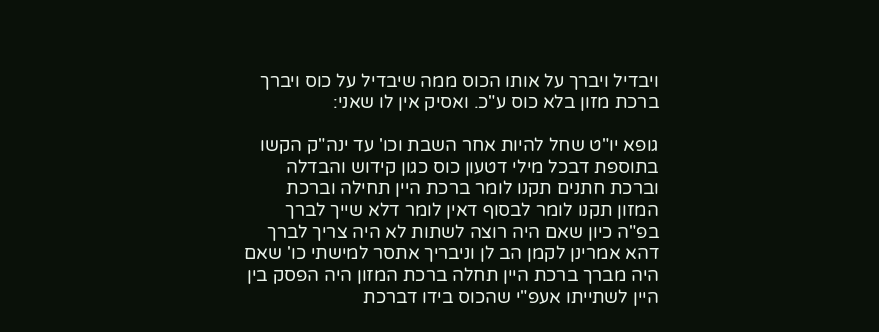ויבדיל ויברך על אותו הכוס ממה שיבדיל על כוס ויברך ברכת מזון בלא כוס ע"כ. ואסיק אין לו שאני:

גופא יו"ט שחל להיות אחר השבת וכו' עד ינה"ק הקשו בתוספת דבכל מילי דטעון כוס כגון קידוש והבדלה וברכת חתנים תקנו לומר ברכת היין תחילה וברכת המזון תקנו לומר לבסוף דאין לומר דלא שייך לברך בפ"ה כיון שאם היה רוצה לשתות לא היה צריך לברך דהא אמרינן לקמן הב לן וניבריך אתסר למישתי כו' שאם היה מברך ברכת היין תחלה ברכת המזון היה הפסק בין היין לשתייתו אעפ"י שהכוס בידו דברכת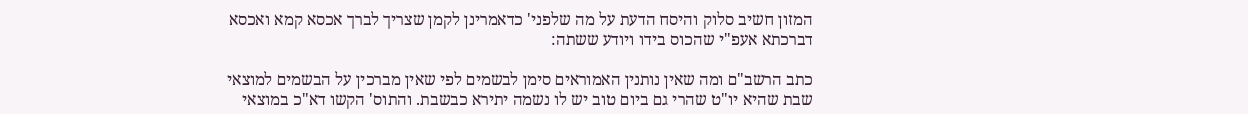המזון חשיב סלוק והיסח הדעת על מה שלפני' כדאמרינן לקמן שצריך לברך אכסא קמא ואכסא דברכתא אעפ"י שהכוס בידו ויודע ששתה:

כתב הרשב"ם ומה שאין נותנין האמוראים סימן לבשמים לפי שאין מברכין על הבשמים למוצאי שבת שהיא יו"ט שהרי גם ביום טוב יש לו נשמה יתירא כבשבת. והתוס' הקשו דא"כ במוצאי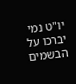יו"ט נמי יברכו על הבשמים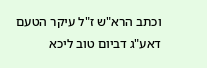וכתב הרא"ש ז"ל עיקר הטעם דאע"ג דביום טוב ליכא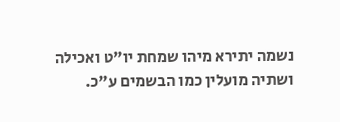נשמה יתירא מיהו שמחת יו"ט ואכילה ושתיה מועלין כמו הבשמים ע"כ.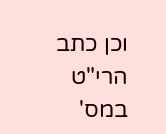וכן כתב הרי"ט במס'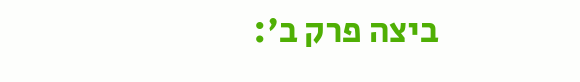ביצה פרק ב':